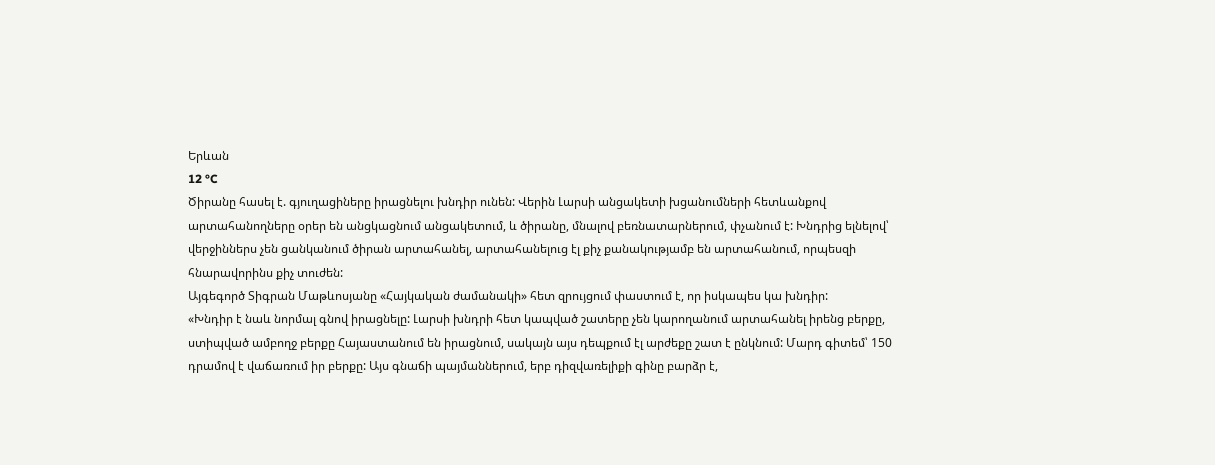Երևան
12 °C
Ծիրանը հասել է. գյուղացիները իրացնելու խնդիր ունեն: Վերին Լարսի անցակետի խցանումների հետևանքով արտահանողները օրեր են անցկացնում անցակետում, և ծիրանը, մնալով բեռնատարներում, փչանում է: Խնդրից ելնելով՝ վերջիններս չեն ցանկանում ծիրան արտահանել, արտահանելուց էլ քիչ քանակությամբ են արտահանում, որպեսզի հնարավորինս քիչ տուժեն:
Այգեգործ Տիգրան Մաթևոսյանը «Հայկական ժամանակի» հետ զրույցում փաստում է, որ իսկապես կա խնդիր:
«Խնդիր է նաև նորմալ գնով իրացնելը: Լարսի խնդրի հետ կապված շատերը չեն կարողանում արտահանել իրենց բերքը, ստիպված ամբողջ բերքը Հայաստանում են իրացնում, սակայն այս դեպքում էլ արժեքը շատ է ընկնում: Մարդ գիտեմ՝ 150 դրամով է վաճառում իր բերքը: Այս գնաճի պայմաններում, երբ դիզվառելիքի գինը բարձր է,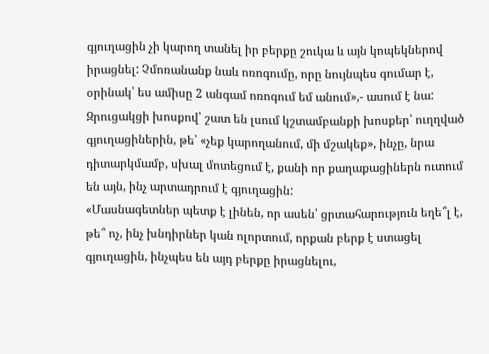գյուղացին չի կարող տանել իր բերքը շուկա և այն կոպեկներով իրացնել: Չմոռանանք նաև ոռոգումը, որը նույնպես գումար է, օրինակ՝ ես ամիսը 2 անգամ ոռոգում եմ անում»,- ասում է նա:
Զրուցակցի խոսքով՝ շատ են լսում կշտամբանքի խոսքեր՝ ուղղված գյուղացիներին, թե՝ «չեք կարողանում, մի մշակեք», ինչը, նրա դիտարկմամբ, սխալ մոտեցում է, քանի որ քաղաքացիներն ուտում են այն, ինչ արտադրում է գյուղացին:
«Մասնագետներ պետք է լինեն, որ ասեն՝ ցրտահարություն եղե՞լ է, թե՞ ոչ, ինչ խնդիրներ կան ոլորտում, որքան բերք է ստացել գյուղացին, ինչպես են այդ բերքը իրացնելու,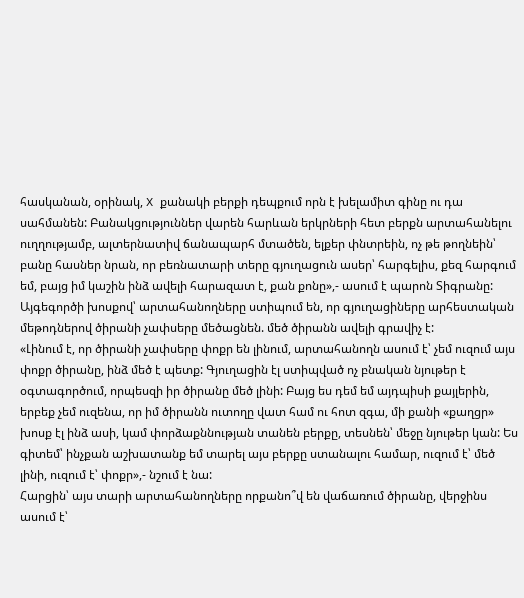հասկանան, օրինակ, X քանակի բերքի դեպքում որն է խելամիտ գինը ու դա սահմանեն: Բանակցություններ վարեն հարևան երկրների հետ բերքն արտահանելու ուղղությամբ, ալտերնատիվ ճանապարհ մտածեն, ելքեր փնտրեին, ոչ թե թողնեին՝ բանը հասներ նրան, որ բեռնատարի տերը գյուղացուն ասեր՝ հարգելիս, քեզ հարգում եմ, բայց իմ կաշին ինձ ավելի հարազատ է, քան քոնը»,- ասում է պարոն Տիգրանը:
Այգեգործի խոսքով՝ արտահանողները ստիպում են, որ գյուղացիները արհեստական մեթոդներով ծիրանի չափսերը մեծացնեն. մեծ ծիրանն ավելի գրավիչ է:
«Լինում է, որ ծիրանի չափսերը փոքր են լինում, արտահանողն ասում է՝ չեմ ուզում այս փոքր ծիրանը, ինձ մեծ է պետք: Գյուղացին էլ ստիպված ոչ բնական նյութեր է օգտագործում, որպեսզի իր ծիրանը մեծ լինի: Բայց ես դեմ եմ այդպիսի քայլերին, երբեք չեմ ուզենա, որ իմ ծիրանն ուտողը վատ համ ու հոտ զգա, մի քանի «քաղցր» խոսք էլ ինձ ասի, կամ փորձաքննության տանեն բերքը, տեսնեն՝ մեջը նյութեր կան: Ես գիտեմ՝ ինչքան աշխատանք եմ տարել այս բերքը ստանալու համար, ուզում է՝ մեծ լինի, ուզում է՝ փոքր»,- նշում է նա:
Հարցին՝ այս տարի արտահանողները որքանո՞վ են վաճառում ծիրանը, վերջինս ասում է՝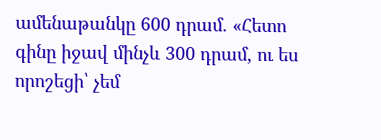ամենաթանկը 600 դրամ. «Հետո գինը իջավ մինչև 300 դրամ, ու ես որոշեցի՝ չեմ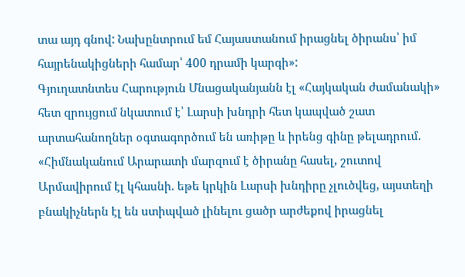տա այդ գնով: Նախընտրում եմ Հայաստանում իրացնել ծիրանս՝ իմ հայրենակիցների համար՝ 400 դրամի կարգի»:
Գյուղատնտես Հարություն Մնացականյանն էլ «Հայկական ժամանակի» հետ զրույցում նկատում է՝ Լարսի խնդրի հետ կապված շատ արտահանողներ օգտագործում են առիթը և իրենց գինը թելադրում. «Հիմնականում Արարատի մարզում է ծիրանը հասել, շուտով Արմավիրում էլ կհասնի. եթե կրկին Լարսի խնդիրը չլուծվեց, այստեղի բնակիչներն էլ են ստիպված լինելու ցածր արժեքով իրացնել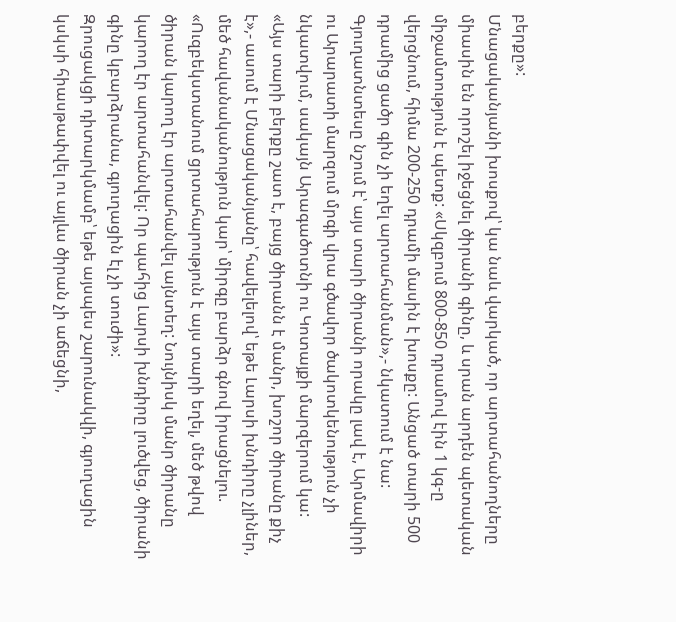բերքը»:
Մնացականյանի խոսքով՝ կա նաև վարկած, որ արտահանողները միասին են որոշել իջեցնել ծիրանի գինը, և սրան արդեն պետական միջամտություն է պետք: «Սկզբում 800-850 դրամով էին 1 կգ-ը վերցնում, հիմա 200-250 դրամի մասին է խոսքը: Անցած տարի 500 դրամից ցածր գին չի եղել արտահանման»,- նկատում է նա:
Գյուղատնտեսը նշում է՝ այս տարի ծիրանի որակը լավ է, Արմավիրի ու Արարատի մարզում մրգի վրա գծավոր ծակոտկենություն չի նկատվում, սակայն Արագածոտնի ու Կոտայքի մարզերում կա:
«Այս տարի բերքը շատ է, բայց ծիրանն է մանր, խոշոր ծիրանը քիչ է»,- ասում է Մնացականյանը՝ հավելելով՝ եթե Լարսի խնդիրը չլիներ, մեծ հավանականություն կար՝ միրգը բարձր գնով իրացնելու. «Ուզբեկստանում ցրտահարություն է այս տարի եղել, մեծ թվով ծիրան կարող էր արտահանվել այնտեղ: Նույնիսկ մանր ծիրանը կարող էր արտահանվել: Որ պահից Լարսի խնդիրը լուծվեց, ծիրանի գինը կբարձրանա, գյուղացին էլ չի տուժի»:
Զրուցակցի դիտարկմամբ՝ եթե այսպես շարունակվի, գյուղացին կսկսի հիասթափվել ու այլևս ծիրան չի աճեցնի,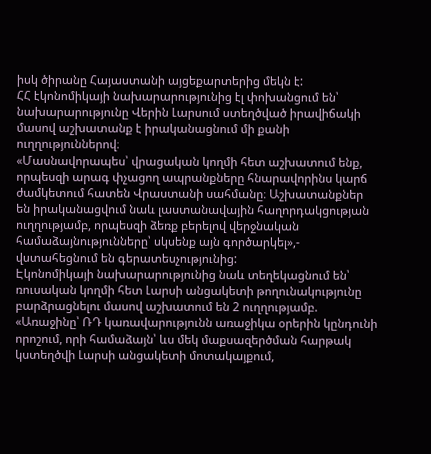իսկ ծիրանը Հայաստանի այցեքարտերից մեկն է:
ՀՀ էկոնոմիկայի նախարարությունից էլ փոխանցում են՝ նախարարությունը Վերին Լարսում ստեղծված իրավիճակի մասով աշխատանք է իրականացնում մի քանի ուղղություններով։
«Մասնավորապես՝ վրացական կողմի հետ աշխատում ենք, որպեսզի արագ փչացող ապրանքները հնարավորինս կարճ ժամկետում հատեն Վրաստանի սահմանը։ Աշխատանքներ են իրականացվում նաև լաստանավային հաղորդակցության ուղղությամբ, որպեսզի ձեռք բերելով վերջնական համաձայնությունները՝ սկսենք այն գործարկել»,- վստահեցնում են գերատեսչությունից:
Էկոնոմիկայի նախարարությունից նաև տեղեկացնում են՝ ռուսական կողմի հետ Լարսի անցակետի թողունակությունը բարձրացնելու մասով աշխատում են 2 ուղղությամբ.
«Առաջինը՝ ՌԴ կառավարությունն առաջիկա օրերին կընդունի որոշում, որի համաձայն՝ ևս մեկ մաքսազերծման հարթակ կստեղծվի Լարսի անցակետի մոտակայքում,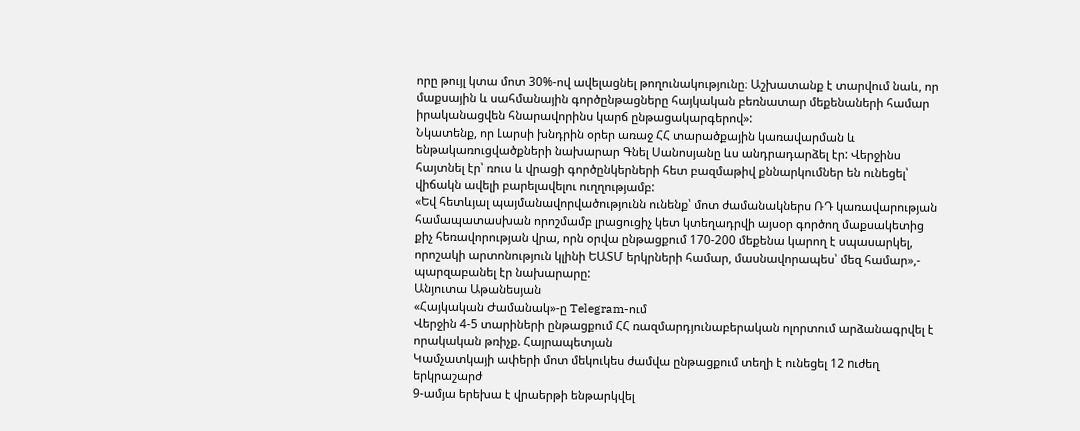որը թույլ կտա մոտ 30%-ով ավելացնել թողունակությունը։ Աշխատանք է տարվում նաև, որ մաքսային և սահմանային գործընթացները հայկական բեռնատար մեքենաների համար իրականացվեն հնարավորինս կարճ ընթացակարգերով»:
Նկատենք, որ Լարսի խնդրին օրեր առաջ ՀՀ տարածքային կառավարման և ենթակառուցվածքների նախարար Գնել Սանոսյանը ևս անդրադարձել էր: Վերջինս հայտնել էր՝ ռուս և վրացի գործընկերների հետ բազմաթիվ քննարկումներ են ունեցել՝ վիճակն ավելի բարելավելու ուղղությամբ:
«Եվ հետևյալ պայմանավորվածությունն ունենք՝ մոտ ժամանակներս ՌԴ կառավարության համապատասխան որոշմամբ լրացուցիչ կետ կտեղադրվի այսօր գործող մաքսակետից քիչ հեռավորության վրա, որն օրվա ընթացքում 170-200 մեքենա կարող է սպասարկել, որոշակի արտոնություն կլինի ԵԱՏՄ երկրների համար, մասնավորապես՝ մեզ համար»,- պարզաբանել էր նախարարը:
Անյուտա Աթանեսյան
«Հայկական Ժամանակ»-ը Telegram-ում
Վերջին 4-5 տարիների ընթացքում ՀՀ ռազմարդյունաբերական ոլորտում արձանագրվել է որակական թռիչք. Հայրապետյան
Կամչատկայի ափերի մոտ մեկուկես ժամվա ընթացքում տեղի է ունեցել 12 nւժեղ երկրաշարժ
9-ամյա երեխա է վրաերթի ենթարկվել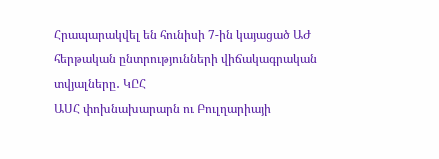Հրապարակվել են հունիսի 7-ին կայացած ԱԺ հերթական ընտրությունների վիճակագրական տվյալները․ ԿԸՀ
ԱՍՀ փոխնախարարն ու Բուլղարիայի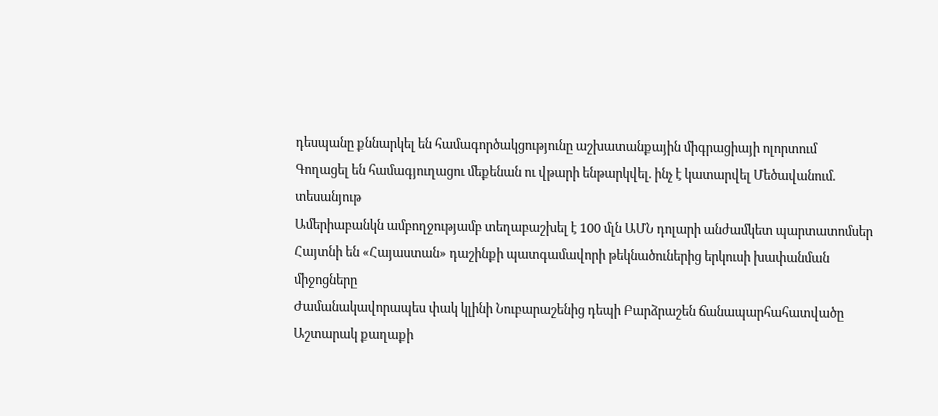դեսպանը քննարկել են համագործակցությունը աշխատանքային միգրացիայի ոլորտում
Գողացել են համագյուղացու մեքենան ու վթարի ենթարկվել. ինչ է կատարվել Մեծավանում. տեսանյութ
Ամերիաբանկն ամբողջությամբ տեղաբաշխել է 100 մլն ԱՄՆ դոլարի անժամկետ պարտատոմսեր
Հայտնի են «Հայաստան» դաշինքի պատգամավորի թեկնածուներից երկուսի խափանման միջոցները
Ժամանակավորապես փակ կլինի Նուբարաշենից դեպի Բարձրաշեն ճանապարհահատվածը
Աշտարակ քաղաքի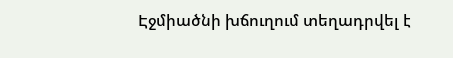Էջմիածնի խճուղում տեղադրվել է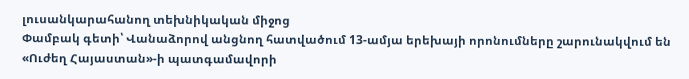լուսանկարահանող տեխնիկական միջոց
Փամբակ գետի՝ Վանաձորով անցնող հատվածում 13-ամյա երեխայի որոնումները շարունակվում են
«Ուժեղ Հայաստան»-ի պատգամավորի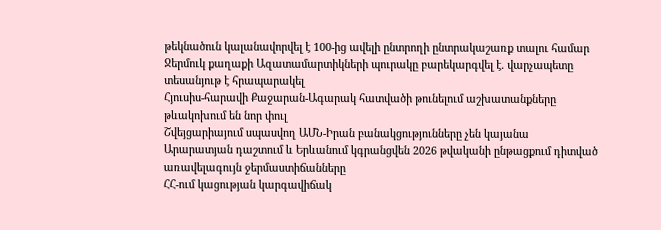թեկնածուն կալանավորվել է 100-ից ավելի ընտրողի ընտրակաշառք տալու համար
Ջերմուկ քաղաքի Ազատամարտիկների պուրակը բարեկարգվել է. վարչապետը տեսանյութ է հրապարակել
Հյուսիս-հարավի Քաջարան-Ագարակ հատվածի թունելում աշխատանքները թևակոխում են նոր փուլ
Շվեյցարիայում սպասվող ԱՄՆ-Իրան բանակցությունները չեն կայանա
Արարատյան դաշտում և Երևանում կգրանցվեն 2026 թվականի ընթացքում դիտված առավելագույն ջերմաստիճանները
ՀՀ-ում կացության կարգավիճակ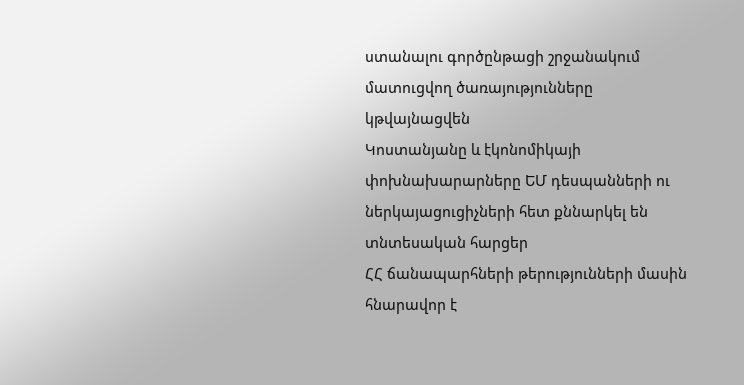ստանալու գործընթացի շրջանակում մատուցվող ծառայությունները կթվայնացվեն
Կոստանյանը և էկոնոմիկայի փոխնախարարները ԵՄ դեսպանների ու ներկայացուցիչների հետ քննարկել են տնտեսական հարցեր
ՀՀ ճանապարհների թերությունների մասին հնարավոր է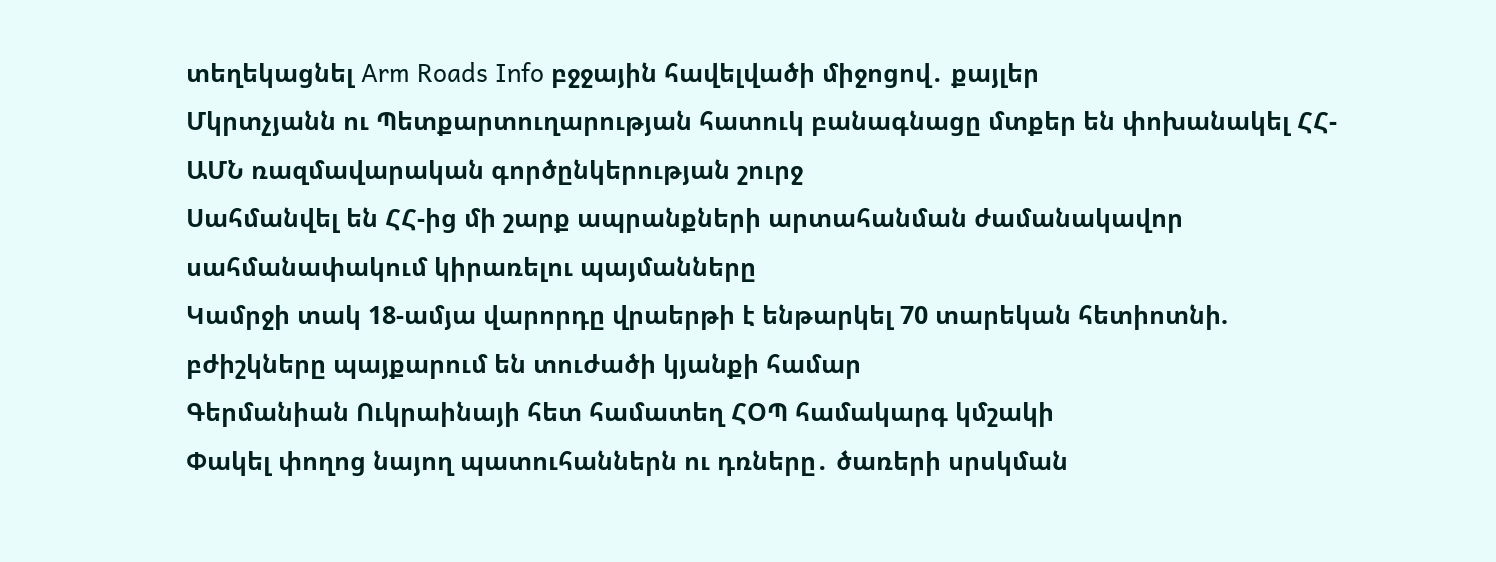տեղեկացնել Arm Roads Info բջջային հավելվածի միջոցով․ քայլեր
Մկրտչյանն ու Պետքարտուղարության հատուկ բանագնացը մտքեր են փոխանակել ՀՀ-ԱՄՆ ռազմավարական գործընկերության շուրջ
Սահմանվել են ՀՀ-ից մի շարք ապրանքների արտահանման ժամանակավոր սահմանափակում կիրառելու պայմանները
Կամրջի տակ 18-ամյա վարորդը վրաերթի է ենթարկել 70 տարեկան հետիոտնի. բժիշկները պայքարում են տուժածի կյանքի համար
Գերմանիան Ուկրաինայի հետ համատեղ ՀՕՊ համակարգ կմշակի
Փակել փողոց նայող պատուհաններն ու դռները․ ծառերի սրսկման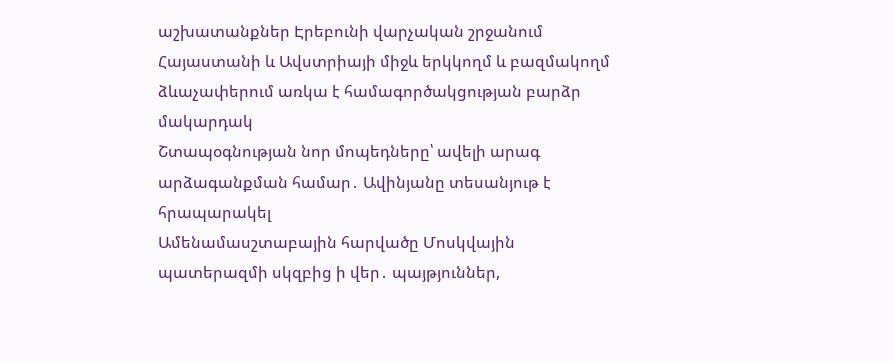աշխատանքներ Էրեբունի վարչական շրջանում
Հայաստանի և Ավստրիայի միջև երկկողմ և բազմակողմ ձևաչափերում առկա է համագործակցության բարձր մակարդակ
Շտապօգնության նոր մոպեդները՝ ավելի արագ արձագանքման համար․ Ավինյանը տեսանյութ է հրապարակել
Ամենամասշտաբային հարվածը Մոսկվային պատերազմի սկզբից ի վեր․ պայթյուններ,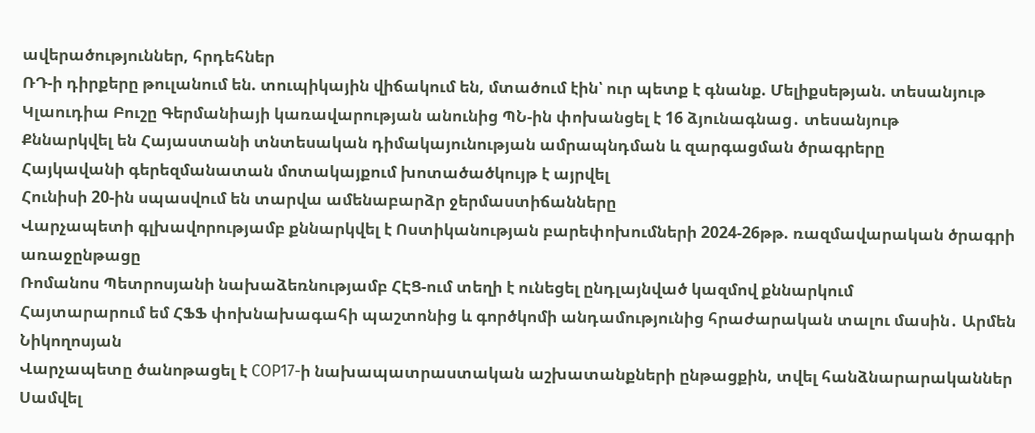ավերածություններ, հրդեհներ
ՌԴ-ի դիրքերը թուլանում են. տուպիկային վիճակում են, մտածում էին՝ ուր պետք է գնանք. Մելիքսեթյան. տեսանյութ
Կլաուդիա Բուշը Գերմանիայի կառավարության անունից ՊՆ-ին փոխանցել է 16 ձյունագնաց․ տեսանյութ
Քննարկվել են Հայաստանի տնտեսական դիմակայունության ամրապնդման և զարգացման ծրագրերը
Հայկավանի գերեզմանատան մոտակայքում խոտածածկույթ է այրվել
Հունիսի 20-ին սպասվում են տարվա ամենաբարձր ջերմաստիճանները
Վարչապետի գլխավորությամբ քննարկվել է Ոստիկանության բարեփոխումների 2024-26թթ. ռազմավարական ծրագրի առաջընթացը
Ռոմանոս Պետրոսյանի նախաձեռնությամբ ՀԷՑ-ում տեղի է ունեցել ընդլայնված կազմով քննարկում
Հայտարարում եմ ՀՖՖ փոխնախագահի պաշտոնից և գործկոմի անդամությունից հրաժարական տալու մասին․ Արմեն Նիկողոսյան
Վարչապետը ծանոթացել է COP17-ի նախապատրաստական աշխատանքների ընթացքին, տվել հանձնարարականներ
Սամվել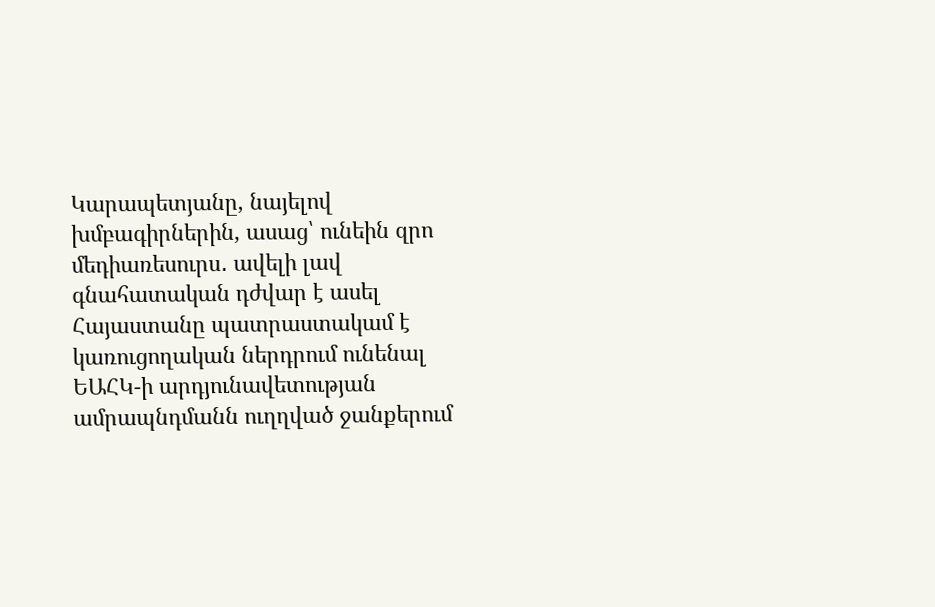Կարապետյանը, նայելով խմբագիրներին, ասաց՝ ունեին զրո մեդիառեսուրս․ ավելի լավ գնահատական դժվար է ասել
Հայաստանը պատրաստակամ է կառուցողական ներդրում ունենալ ԵԱՀԿ-ի արդյունավետության ամրապնդմանն ուղղված ջանքերում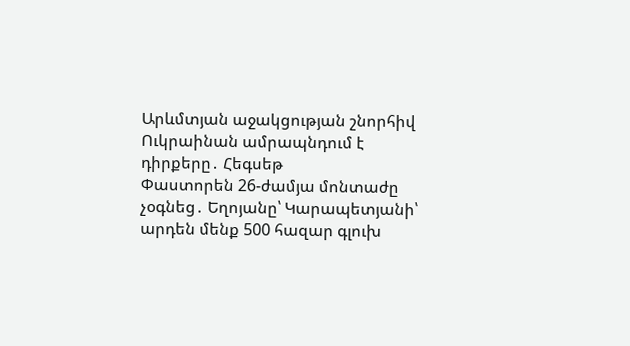Արևմտյան աջակցության շնորհիվ Ուկրաինան ամրապնդում է դիրքերը․ Հեգսեթ
Փաստորեն 26-ժամյա մոնտաժը չօգնեց․ Եղոյանը՝ Կարապետյանի՝ արդեն մենք 500 հազար գլուխ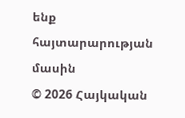ենք հայտարարության մասին
© 2026 Հայկական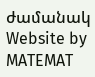ժամանակ
Website by MATEMAT